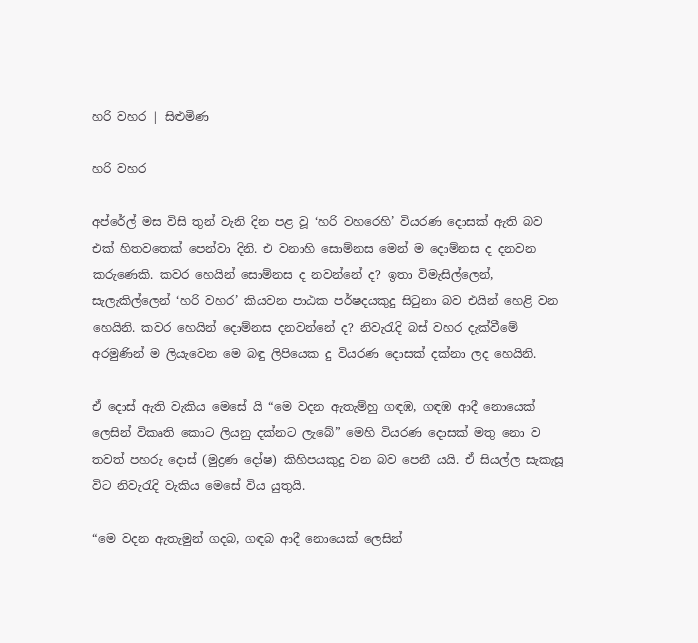හරි වහර | සිළුමිණ

හරි වහර

අ‍ප්රේල් මස විසි තුන් වැනි දින පළ වූ ‘හරි වහරෙහි’ වියරණ දොසක් ඇති බව එක් හිතවතෙක් පෙන්වා දිනි. එ වනාහි සොම්නස මෙන් ම දොම්නස ද දනවන කරුණෙකි‍. කවර හෙයින් සොම්නස ද නවන්නේ ද? ඉතා විමැසිල්ලෙන්, සැලැකිල්ලෙන් ‘හරි වහර’ කියවන පාඨක පර්ෂදයකුදු සිටුනා බව එයින් හෙළි වන හෙයිනි. කවර හෙයින් දොම්නස දනවන්නේ ද? නිවැරැදි බස් වහර දැක්වීමේ අරමුණින් ම ලියැවෙන මෙ බඳු ලිපියෙක දු වියරණ දොසක් දක්නා ලද හෙයිනි.

ඒ දොස් ඇති වැකිය මෙසේ යි “මෙ වදන ඇතැම්හු ගඳඹ, ගඳඹ ආදී නොයෙක් ලෙසින් විකෘති කොට ලියනු දක්නට ලැ‍බේ” මෙහි වියරණ දොසක් මතු නො ව තවත් පහරු දොස් (මුද්‍රණ දෝෂ) කිහිපයකුදු වන බව පෙනී යයි‍. ඒ සියල්ල සැකැසූ විට නිවැරැදි වැකිය මෙසේ විය යුතුයි.

“මෙ වදන ඇතැමුන් ගදබ, ගඳබ ආදී නොයෙක් ලෙසින්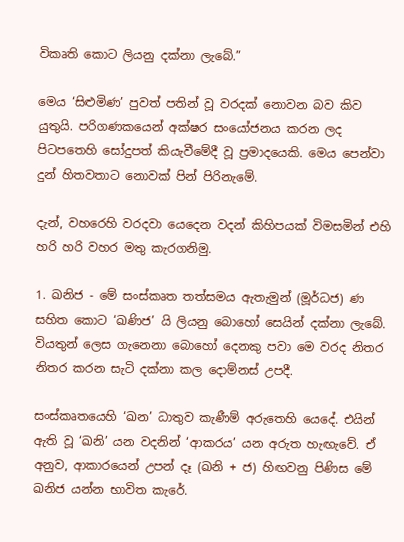විකෘති කොට ලියනු දක්නා ලැබේ.”

මෙය ‘සිළුමිණ’ පුවත් පතින් වූ වරදක් නොවන බව කිව යුතුයි. පරිගණකයෙන් අක්ෂර සංයෝජනය කරන ලද පිටපතෙහි සෝදුපත් කියැවීමේදී වූ ප්‍රමාදයෙකි. මෙය පෙන්වා දුන් හිතවතාට නොවක් පින් පිරිනැමේ.

දැන්, වහරෙහි වරදවා යෙදෙන වදන් කිහිපයක් විමසමින් එහි හරි හරි වහර මතු කැරගනිමු.

1. ඛනිජ - මේ සංස්කෘත තත්සමය ඇතැමුන් (මූර්ධජ) ණ සහිත කොට ‘ඛණිජ’ යි ලියනු බොහෝ සෙයින් දක්නා ලැබේ‍. වියතුන් ලෙස ගැනෙනා බොහෝ දෙනකු පවා මෙ වරද නිතර නිතර කරන සැටි දක්නා කල දොම්නස් උපදී.

සංස්කෘතයෙහි ‘ඛන’ ධාතුව කැණීම් අරුතෙහි යෙදේ‍. එයින් ඇති වූ ‘ඛනි’ යන වදනින් ‘ආකරය’ යන අරුත හැඟැවේ. ඒ අනුව, ආකාරයෙන් උපන් දෑ (ඛනි + ජ) හිඟවනු පිණිස මේ ඛනිජ යන්න භාවිත කැරේ.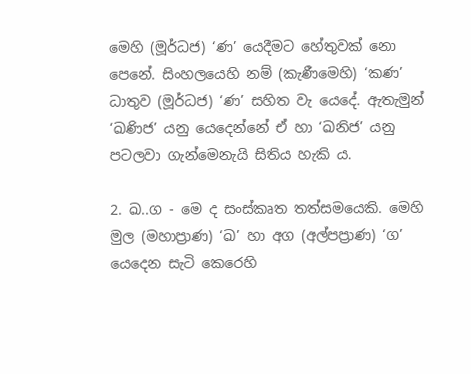මෙහි (මූර්ධජ) ‘ණ’ යෙදීමට හේතුවක් නො පෙනේ. සිංහලයෙහි නම් (කැණීමෙහි) ‘කණ’ ධාතුව (මූර්ධජ) ‘ණ’ සහිත වැ යෙදේ. ඇතැමුන් ‘ඛණිජ’ යනු යෙදෙන්නේ ඒ හා ‘ඛනිජ’ යනු පටලවා ගැන්මෙනැයි සිතිය හැකි ය.

2. ඛ‍‍..ග - මෙ ද සංස්කෘත තත්සමයෙකි. මෙහි මුල (මහාප්‍රාණ) ‘ඛ’ හා අග (අල්පප්‍රාණ) ‘ග’ යෙදෙන සැටි කෙරෙහි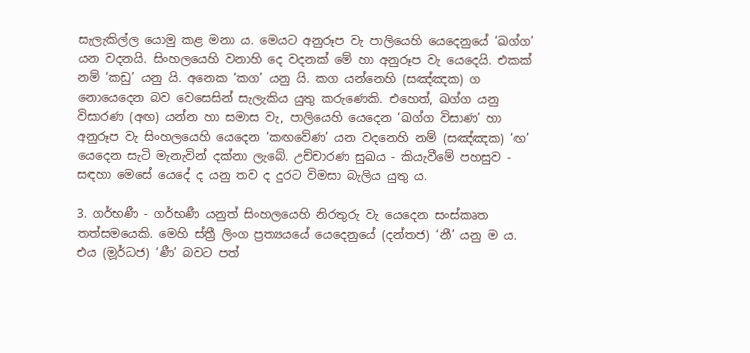සැලැකිල්ල යොමු කළ මනා ය. මෙයට අනුරූප වැ පාලියෙහි යෙදෙනුයේ ‘ඛග්ග’ යන වදනයි. සිංහලයෙහි වනාහි දෙ වදනක් මේ හා අනුරූප වැ යෙදෙයි. එකක් නම් ‘කඩු’ යනු යි. අනෙක ‘කග’ යනු යි. කග යන්නෙහි (සඤ්ඤක) ග නොයෙදෙන බව වෙසෙසින් සැලැකිය යුතු කරුණෙකි. එහෙත්, ඛග්ග යනු විසාරණ (අඟ) යන්න හා සමාස වැ, පාලියෙහි යෙදෙන ‘ඛග්ග විසාණ’ හා අනුරූප වැ සිංහලයෙහි යෙදෙන ‘කඟවේණ’ යන වදනෙහි නම් (සඤ්ඤක) ‘ඟ’ යෙදෙන සැටි මැනැවින් දක්නා ලැබේ‍. උච්චාරණ සුඛය - කියැවීමේ පහසුව - සඳහා මෙසේ යෙදේ ද යනු තව ද දුරට විමසා බැලිය යුතු ය.

3. ගර්භණී - ගර්භණී යනුත් සිංහලයෙහි ‍නිරතුරු වැ යෙදෙන සංස්කෘත තත්සමයෙකි‍‍. මෙහි ස්ත්‍රී ලිංග ප්‍රත්‍යයයේ යෙදෙනුයේ (දන්තජ) ‘නී’ යනු ම ය‍. එය (ම‍ූර්ධජ) ‘ණී’ බවට පත්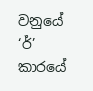වනුයේ ‘ර්’ කාරයේ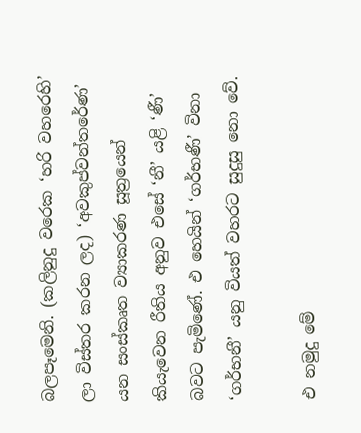බලපෑමෙනි. (කලිනුදු වරෙක ‘හරි වහරෙහි’ ලා විස්තර කරන ලද) ‘අවකුප්වන්තරේණ’ යන සංස්කෘත ව්‍යාකරණ සූත්‍රයෙන් කියැවෙන රීතිය අනුව එසේ ‘නී’ යළි ‘ණී’ බවට පැමිණේ. එ හෙයින් ‘ගර්භණී’ විනා ‘ගර්භනී’ යනු වියත් වහරට සුදුසු නො වේ‍.

එ නමුදු මේ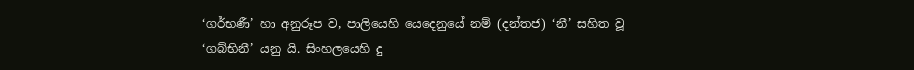‘ගර්භණී’ හා අනුරූප ව, පාලියෙහි යෙදෙනුයේ නම් (දන්තජ) ‘නී’ සහිත වූ ‘ගබ්භිනී’ යනු යි‍. සිංහලයෙහි දු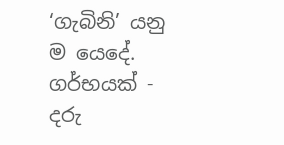‘ගැබිනි’ යනු ම යෙදේ. ගර්භයක් - දරු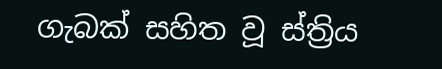ගැබක් සහිත වූ ස්ත්‍රිය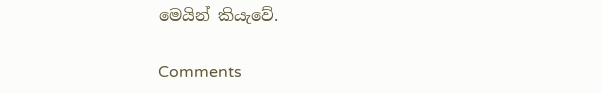මෙයින් කියැවේ.

Comments